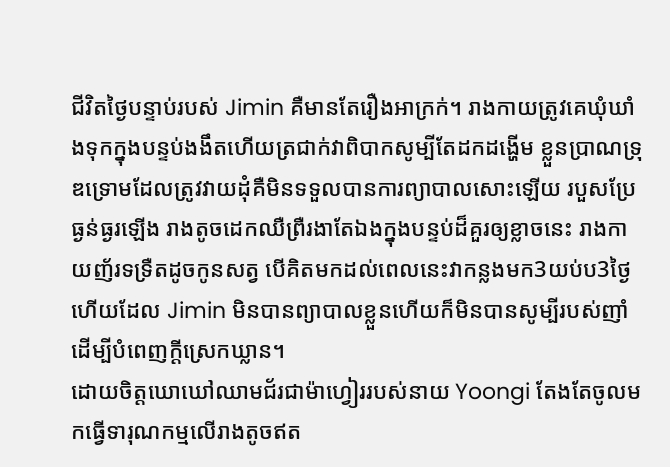ជីវិតថ្ងៃបន្ទាប់របស់ Jimin គឺមានតែរឿងអាក្រក់។ រាងកាយត្រូវគេឃុំឃាំងទុកក្នុងបន្ទប់ងងឹតហើយត្រជាក់វាពិបាកសូម្បីតែដកដង្ហើម ខ្លួនប្រាណទ្រុឌទ្រោមដែលត្រូវវាយដុំគឺមិនទទួលបានការព្យាបាលសោះឡើយ របួសប្រែធ្ងន់ធ្ងរឡើង រាងតូចដេកឈឺព្រឺរងាតែឯងក្នុងបន្ទប់ដ៏គួរឲ្យខ្លាចនេះ រាងកាយញ័រទទ្រឺតដូចកូនសត្វ បើគិតមកដល់ពេលនេះវាកន្លងមក3យប់ប3ថ្ងៃហើយដែល Jimin មិនបានព្យាបាលខ្លួនហើយក៏មិនបានសូម្បីរបស់ញាំដើម្បីបំពេញក្ដីស្រេកឃ្លាន។
ដោយចិត្តឃោឃៅឈាមជ័រជាម៉ាហ្វៀររបស់នាយ Yoongi តែងតែចូលមកធ្វើទារុណកម្មលើរាងតូចឥត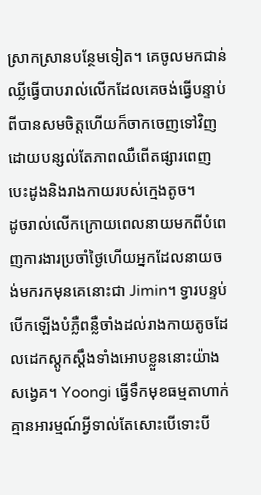ស្រាកស្រានបន្ថែមទៀត។ គេចូលមកជាន់ឈ្លីធ្វើបាបរាល់លើកដែលគេចង់ធ្វើបន្ទាប់ពីបានសមចិត្តហើយក៏ចាកចេញទៅវិញដោយបន្សល់តែភាពឈឺពើតផ្សារពេញបេះដូងនិងរាងកាយរបស់ក្មេងតូច។
ដូចរាល់លើកក្រោយពេលនាយមកពីបំពេញការងារប្រចាំថ្ងៃហើយអ្នកដែលនាយចង់មករកមុនគេនោះជា Jimin។ ទ្វារបន្ទប់បើកឡើងបំភ្លឺពន្លឺចាំងដល់រាងកាយតូចដែលដេកស្តូកស្ដឹងទាំងអោបខ្លួននោះយ៉ាងសង្វេគ។ Yoongi ធ្វើទឹកមុខធម្មតាហាក់គ្មានអារម្មណ៍អ្វីទាល់តែសោះបើទោះបី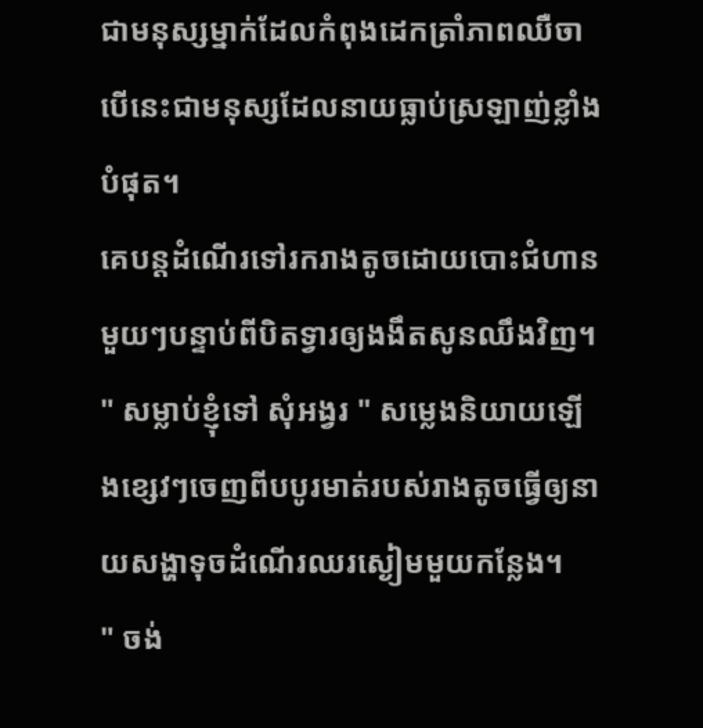ជាមនុស្សម្នាក់ដែលកំពុងដេកត្រាំភាពឈឺចាបើនេះជាមនុស្សដែលនាយធ្លាប់ស្រឡាញ់ខ្លាំងបំផុត។
គេបន្តដំណើរទៅរករាងតូចដោយបោះជំហានមួយៗបន្ទាប់ពីបិតទ្វារឲ្យងងឹតសូនឈឹងវិញ។
" សម្លាប់ខ្ញុំទៅ សុំអង្វរ " សម្លេងនិយាយឡើងខ្សេវៗចេញពីបបូរមាត់របស់រាងតូចធ្វើឲ្យនាយសង្ហាទុចដំណើរឈរស្ងៀមមួយកន្លែង។
" ចង់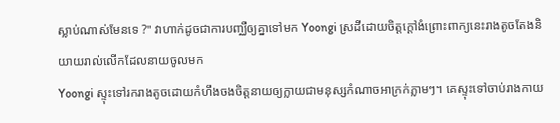ស្លាប់ណាស់មែនទេ ?" វាហាក់ដូចជាការបញ្ឈឺឲ្យគ្នាទៅមក Yoongi ស្រដីដោយចិត្តក្ដៅងំព្រោះពាក្យនេះរាងតូចតែងនិយាយរាល់លើកដែលនាយចូលមក
Yoongi ស្ទុះទៅរករាងតូចដោយកំហឹងចងចិត្តនាយឲ្យក្លាយជាមនុស្សកំណាចអាក្រក់ភ្លាមៗ។ គេស្ទុះទៅចាប់រាងកាយ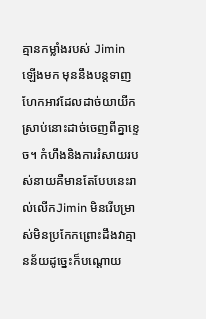គ្មានកម្លាំងរបស់ Jimin ឡើងមក មុននឹងបន្តទាញហែកអាវដែលដាច់យាយីកស្រាប់នោះដាច់ចេញពីគ្នាខ្ទេច។ កំហឹងនិងការរំសាយរបស់នាយគឺមានតែបែបនេះរាល់លើកJimin មិនរើបម្រាស់មិនប្រកែកព្រោះដឹងវាគ្មានន័យដូច្នេះក៏បណ្ដោយ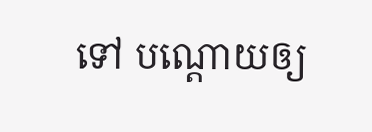ទៅ បណ្ដោយឲ្យ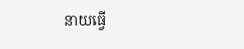នាយធ្វើ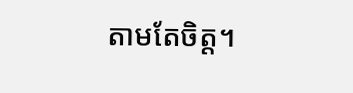តាមតែចិត្ត។